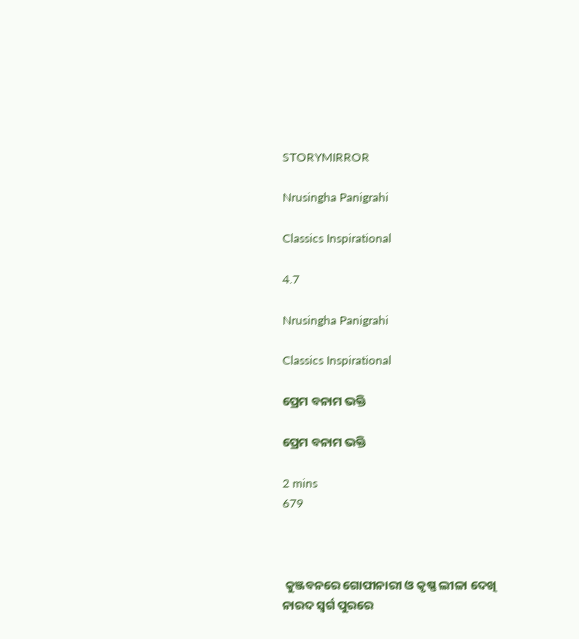STORYMIRROR

Nrusingha Panigrahi

Classics Inspirational

4.7

Nrusingha Panigrahi

Classics Inspirational

ପ୍ରେମ ବନାମ ଭକ୍ତି

ପ୍ରେମ ବନାମ ଭକ୍ତି

2 mins
679



 କୁଞ୍ଜବନରେ ଗୋପୀନାରୀ ଓ କୃଷ୍ଣ ଲୀଳା ଦେଖି ନାରଦ ସ୍ବର୍ଗ ପୁରରେ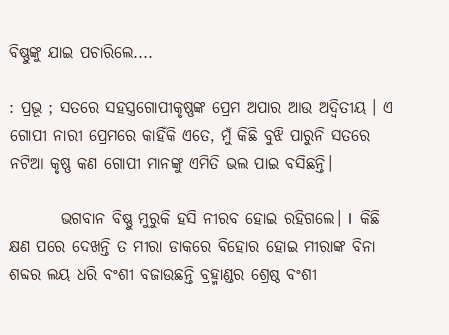ବିଷ୍ଣୁଙ୍କୁ ଯାଇ ପଚାରିଲେ....

: ପ୍ରଭୂ ; ସତରେ ସହସ୍ତ୍ରଗୋପୀକୃଷ୍ଣଙ୍କ ପ୍ରେମ ଅପାର ଆଉ ଅଦ୍ୱିତୀୟ । ଏ ଗୋପୀ ନାରୀ ପ୍ରେମରେ କାହିଁକି ଏତେ, ମୁଁ କିଛି ବୁଝି ପାରୁନି ସତରେ ନଟିଆ କୃଷ୍ଣ କଣ ଗୋପୀ ମାନଙ୍କୁ ଏମିତି ଭଲ ପାଇ ବସିଛନ୍ତି।

        ଭଗବାନ ବିଷ୍ଣୁ ମୁରୁକି ହସି ନୀରବ ହୋଇ ରହିଗଲେ। l  କିଛି କ୍ଷଣ ପରେ ଦେଖନ୍ତି ତ ମୀରା ଡାକରେ ବିହୋର ହୋଇ ମୀରାଙ୍କ ବିନା ଶବ୍ଦର ଲୟ ଧରି ବଂଶୀ ବଜାଉଛନ୍ତି ବ୍ରହ୍ମାଣ୍ଡର ଶ୍ରେଷ୍ଠ ବଂଶୀ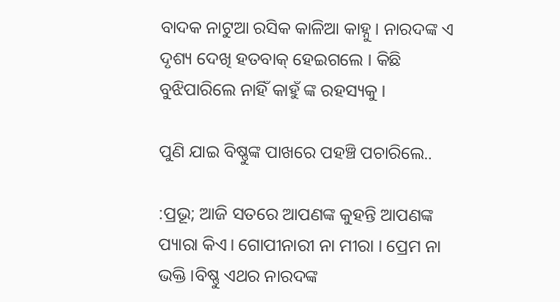ବାଦକ ନାଟୁଆ ରସିକ କାଳିଆ କାହ୍ନୁ। ନାରଦଙ୍କ ଏ ଦୃଶ୍ୟ ଦେଖି ହତବାକ୍ ହେଇଗଲେ । କିଛି ବୁଝିପାରିଲେ ନାହିଁ କାହୁଁ ଙ୍କ ରହସ୍ୟକୁ।

ପୁଣି ଯାଇ ବିଷ୍ଣୁଙ୍କ ପାଖରେ ପହଞ୍ଚି ପଚାରିଲେ..

:ପ୍ରଭୂ; ଆଜି ସତରେ ଆପଣଙ୍କ କୁହନ୍ତି ଆପଣଙ୍କ ପ୍ୟାରା କିଏ। ଗୋପୀନାରୀ ନା ମୀରା । ପ୍ରେମ ନା ଭକ୍ତି ।ବିଷ୍ଣୁ ଏଥର ନାରଦଙ୍କ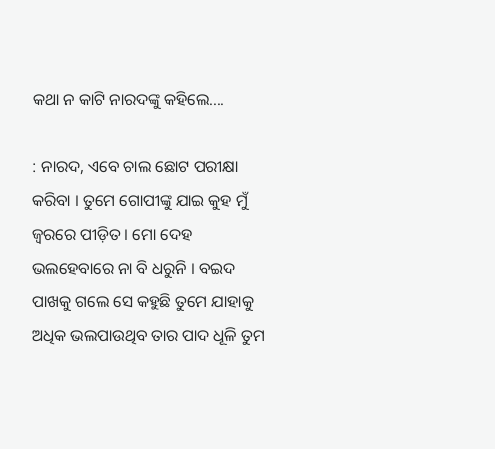କଥା ନ କାଟି ନାରଦଙ୍କୁ କହିଲେ....

: ନାରଦ, ଏବେ ଚାଲ ଛୋଟ ପରୀକ୍ଷା କରିବା । ତୁମେ ଗୋପୀଙ୍କୁ ଯାଇ କୁହ ମୁଁ ଜ୍ବରରେ ପୀଡ଼ିତ । ମୋ ଦେହ ଭଲହେବାରେ ନା ବି ଧରୁନି । ବଇଦ ପାଖକୁ ଗଲେ ସେ କହୁଛି ତୁମେ ଯାହାକୁ ଅଧିକ ଭଲପାଉଥିବ ତାର ପାଦ ଧୂଳି ତୁମ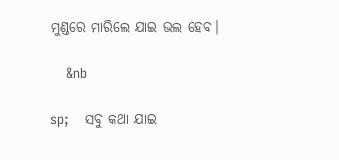ମୁଣ୍ଡରେ ମାରିଲେ ଯାଇ ଭଲ ହେବ।

    &nb

sp;    ସବୁ କଥା ଯାଇ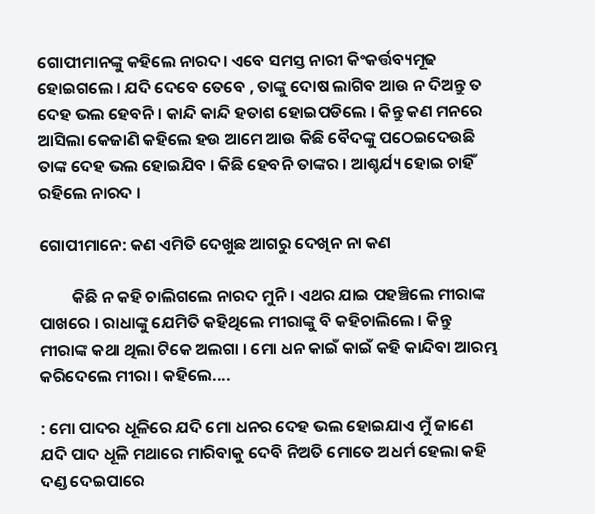ଗୋପୀମାନଙ୍କୁ କହିଲେ ନାରଦ। ଏବେ ସମସ୍ତ ନାରୀ କିଂକର୍ତ୍ତବ୍ୟମୂଢ ହୋଇଗଲେ । ଯଦି ଦେବେ ତେବେ , ତାଙ୍କୁ ଦୋଷ ଲାଗିବ ଆଉ ନ ଦିଅନ୍ତୁ ତ ଦେହ ଭଲ ହେବନି । କାନ୍ଦି କାନ୍ଦି ହତାଶ ହୋଇପଡିଲେ । କିନ୍ତୁ କଣ ମନରେ ଆସିଲା କେଜାଣି କହିଲେ ହଉ ଆମେ ଆଉ କିଛି ବୈଦଙ୍କୁ ପଠେଇଦେଉଛି ତାଙ୍କ ଦେହ ଭଲ ହୋଇଯିବ । କିଛି ହେବନି ତାଙ୍କର । ଆଶ୍ଚର୍ଯ୍ୟ ହୋଇ ଚାହିଁ ରହିଲେ ନାରଦ ।

ଗୋପୀମାନେ: କଣ ଏମିତି ଦେଖୁଛ ଆଗରୁ ଦେଖିନ ନା କଣ

         କିଛି ନ କହି ଚାଲିଗଲେ ନାରଦ ମୁନି । ଏଥର ଯାଇ ପହଞ୍ଚିଲେ ମୀରାଙ୍କ ପାଖରେ । ରାଧାଙ୍କୁ ଯେମିତି କହିଥିଲେ ମୀରାଙ୍କୁ ବି କହିଚାଲିଲେ । କିନ୍ତୁ ମୀରାଙ୍କ କଥା ଥିଲା ଟିକେ ଅଲଗା । ମୋ ଧନ କାଇଁ କାଇଁ କହି କାନ୍ଦିବା ଆରମ୍ଭ କରିଦେଲେ ମୀରା । କହିଲେ....

: ମୋ ପାଦର ଧୂଳିରେ ଯଦି ମୋ ଧନର ଦେହ ଭଲ ହୋଇଯାଏ ମୁଁ ଜାଣେ ଯଦି ପାଦ ଧୂଳି ମଥାରେ ମାରିବାକୁ ଦେବି ନିଅତି ମୋତେ ଅଧର୍ମ ହେଲା କହି ଦଣ୍ଡ ଦେଇପାରେ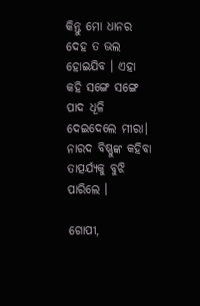କିନ୍ତୁ ମୋ ଧାନର ଦେହ ତ ଭଲ ହୋଇଯିବ । ଏହା କହି ସଙ୍ଗେ ସଙ୍ଗେ ପାଦ ଧୂଳି ଦେଇଦେଲେ ମୀରା। ନାରଦ ବିଷ୍ଣୁଙ୍କ କହିବା ତାତ୍ପର୍ଯ୍ୟକୁ ବୁଝି ପାରିଲେ ।

ଗୋପୀ,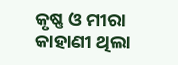କୃଷ୍ଣ ଓ ମୀରା କାହାଣୀ ଥିଲା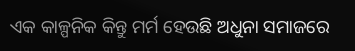ଏକ କାଳ୍ପନିକ କିନ୍ତୁ ମର୍ମ ହେଉଛି ଅଧୁନା ସମାଜରେ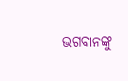ଭଗବାନଙ୍କୁ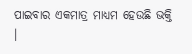ପାଇବାର ଏକମାତ୍ର ମାଧ୍ୟମ ହେଉଛି ଭକ୍ତି ।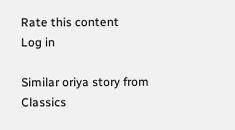Rate this content
Log in

Similar oriya story from Classics